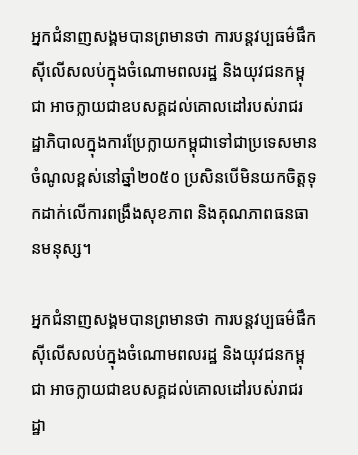អ្នកជំនាញសង្គមបានព្រមានថា ការបន្តវប្បធម៌ផឹកស៊ីលើសលប់ក្នុងចំណោមពលរដ្ឋ និងយុវជនកម្ពុជា អាចក្លាយជាឧបសគ្គដល់គោលដៅរបស់រាជរដ្ឋាភិបាលក្នុងការប្រែក្លាយកម្ពុជាទៅជាប្រទេសមានចំណូលខ្ពស់នៅឆ្នាំ២០៥០ ប្រសិនបើមិនយកចិត្តទុកដាក់លើការពង្រឹងសុខភាព និងគុណភាពធនធានមនុស្ស។

អ្នកជំនាញសង្គមបានព្រមានថា ការបន្តវប្បធម៌ផឹកស៊ីលើសលប់ក្នុងចំណោមពលរដ្ឋ និងយុវជនកម្ពុជា អាចក្លាយជាឧបសគ្គដល់គោលដៅរបស់រាជរដ្ឋា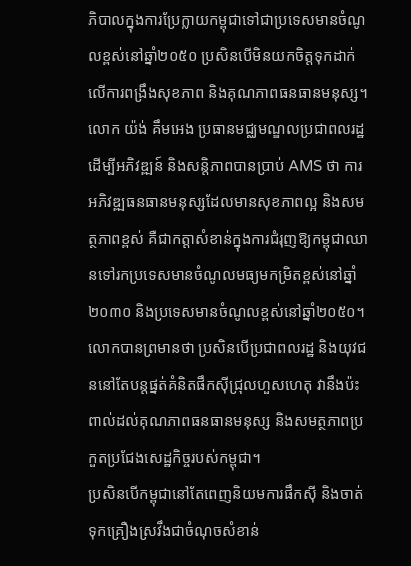ភិបាលក្នុងការប្រែក្លាយកម្ពុជាទៅជាប្រទេសមានចំណូលខ្ពស់នៅឆ្នាំ២០៥០ ប្រសិនបើមិនយកចិត្តទុកដាក់លើការពង្រឹងសុខភាព និងគុណភាពធនធានមនុស្ស។
លោក យ៉ង់ គឹមអេង ប្រធានមជ្ឈមណ្ឌលប្រជាពលរដ្ឋដើម្បីអភិវឌ្ឍន៍ និងសន្តិភាពបានប្រាប់ AMS ថា ការអភិវឌ្ឍធនធានមនុស្សដែលមានសុខភាពល្អ និងសមត្ថភាពខ្ពស់ គឺជាកត្តាសំខាន់ក្នុងការជំរុញឱ្យកម្ពុជាឈានទៅរកប្រទេសមានចំណូលមធ្យមកម្រិតខ្ពស់នៅឆ្នាំ២០៣០ និងប្រទេសមានចំណូលខ្ពស់នៅឆ្នាំ២០៥០។
លោកបានព្រមានថា ប្រសិនបើប្រជាពលរដ្ឋ និងយុវជននៅតែបន្តផ្នត់គំនិតផឹកស៊ីជ្រុលហួសហេតុ វានឹងប៉ះពាល់ដល់គុណភាពធនធានមនុស្ស និងសមត្ថភាពប្រកួតប្រជែងសេដ្ឋកិច្ចរបស់កម្ពុជា។
ប្រសិនបើកម្ពុជានៅតែពេញនិយមការផឹកស៊ី និងចាត់ទុកគ្រឿងស្រវឹងជាចំណុចសំខាន់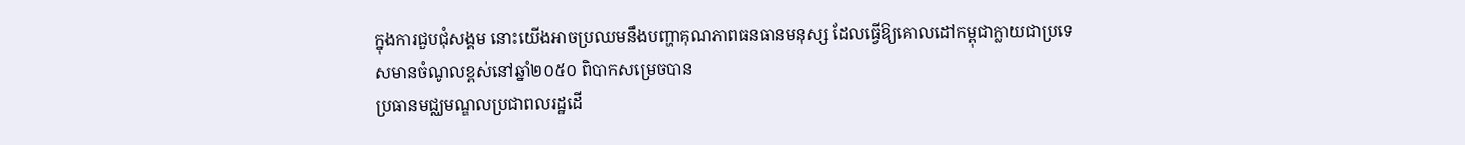ក្នុងការជួបជុំសង្គម នោះយើងអាចប្រឈមនឹងបញ្ហាគុណភាពធនធានមនុស្ស ដែលធ្វើឱ្យគោលដៅកម្ពុជាក្លាយជាប្រទេសមានចំណូលខ្ពស់នៅឆ្នាំ២០៥០ ពិបាកសម្រេចបាន
ប្រធានមជ្ឈមណ្ឌលប្រជាពលរដ្ឋដើ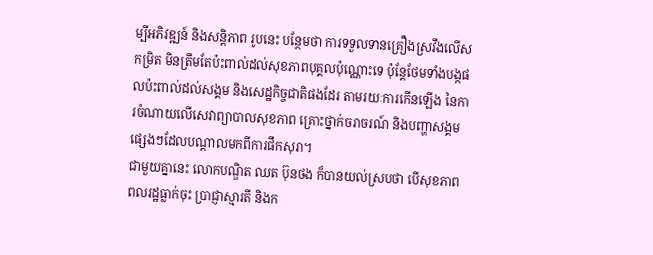ម្បីអភិវឌ្ឍន៍ និងសន្តិភាព រូបនេះ បន្ថែមថា ការទទួលទានគ្រឿងស្រវឹងលើសកម្រិត មិនត្រឹមតែប៉ះពាល់ដល់សុខភាពបុគ្គលប៉ុណ្ណោះទេ ប៉ុន្តែថែមទាំងបង្កផលប៉ះពាល់ដល់សង្គម និងសេដ្ឋកិច្ចជាតិផងដែរ តាមរយៈការកើនឡើង នៃការចំណាយលើសេវាព្យាបាលសុខភាព គ្រោះថ្នាក់ចរាចរណ៍ និងបញ្ហាសង្គមផ្សេងៗដែលបណ្តាលមកពីការផឹកសុរា។
ជាមួយគ្នានេះ លោកបណ្ឌិត ឈត ប៊ុនថង ក៏បានយល់ស្របថា បើសុខភាពពលរដ្ឋធ្លាក់ចុះ ប្រាជ្ញាស្មារតី និងក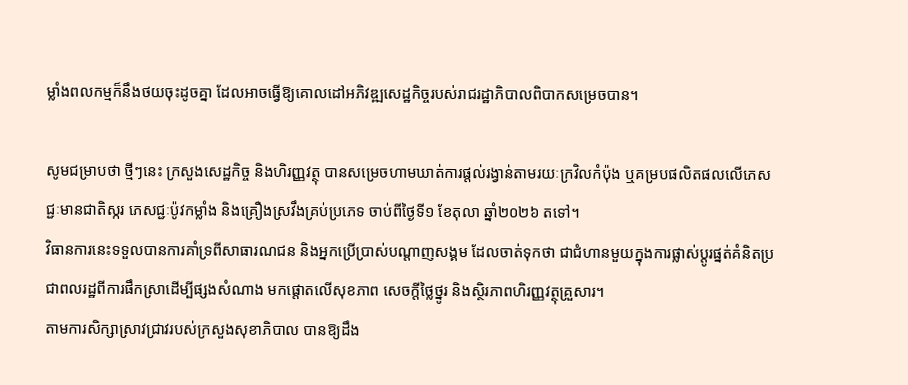ម្លាំងពលកម្មក៏នឹងថយចុះដូចគ្នា ដែលអាចធ្វើឱ្យគោលដៅអភិវឌ្ឍសេដ្ឋកិច្ចរបស់រាជរដ្ឋាភិបាលពិបាកសម្រេចបាន។

សូមជម្រាបថា ថ្មីៗនេះ ក្រសួងសេដ្ឋកិច្ច និងហិរញ្ញវត្ថុ បានសម្រេចហាមឃាត់ការផ្តល់រង្វាន់តាមរយៈក្រវិលកំប៉ុង ឬគម្របផលិតផលលើភេសជ្ជៈមានជាតិស្ករ ភេសជ្ជៈប៉ូវកម្លាំង និងគ្រឿងស្រវឹងគ្រប់ប្រភេទ ចាប់ពីថ្ងៃទី១ ខែតុលា ឆ្នាំ២០២៦ តទៅ។
វិធានការនេះទទួលបានការគាំទ្រពីសាធារណជន និងអ្នកប្រើប្រាស់បណ្តាញសង្គម ដែលចាត់ទុកថា ជាជំហានមួយក្នុងការផ្លាស់ប្តូរផ្នត់គំនិតប្រជាពលរដ្ឋពីការផឹកស្រាដើម្បីផ្សងសំណាង មកផ្តោតលើសុខភាព សេចក្តីថ្លៃថ្នូរ និងស្ថិរភាពហិរញ្ញវត្ថុគ្រួសារ។
តាមការសិក្សាស្រាវជ្រាវរបស់ក្រសួងសុខាភិបាល បានឱ្យដឹង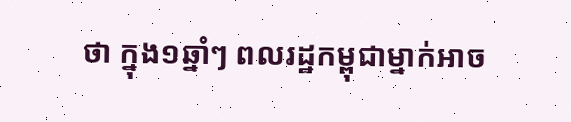ថា ក្នុង១ឆ្នាំៗ ពលរដ្ឋកម្ពុជាម្នាក់អាច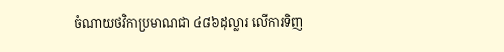ចំណាយថវិកាប្រមាណជា ៤៨៦ដុល្លារ លើការទិញ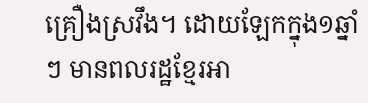គ្រឿងស្រវឹង។ ដោយឡែកក្នុង១ឆ្នាំៗ មានពលរដ្ឋខ្មែរអា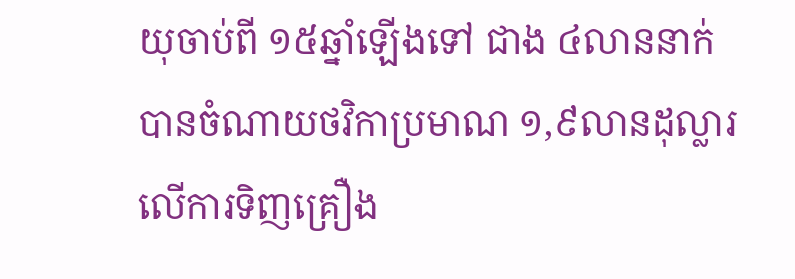យុចាប់ពី ១៥ឆ្នាំឡើងទៅ ជាង ៤លាននាក់ បានចំណាយថវិកាប្រមាណ ១,៩លានដុល្លារ លើការទិញគ្រឿង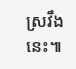ស្រវឹងនេះ៕